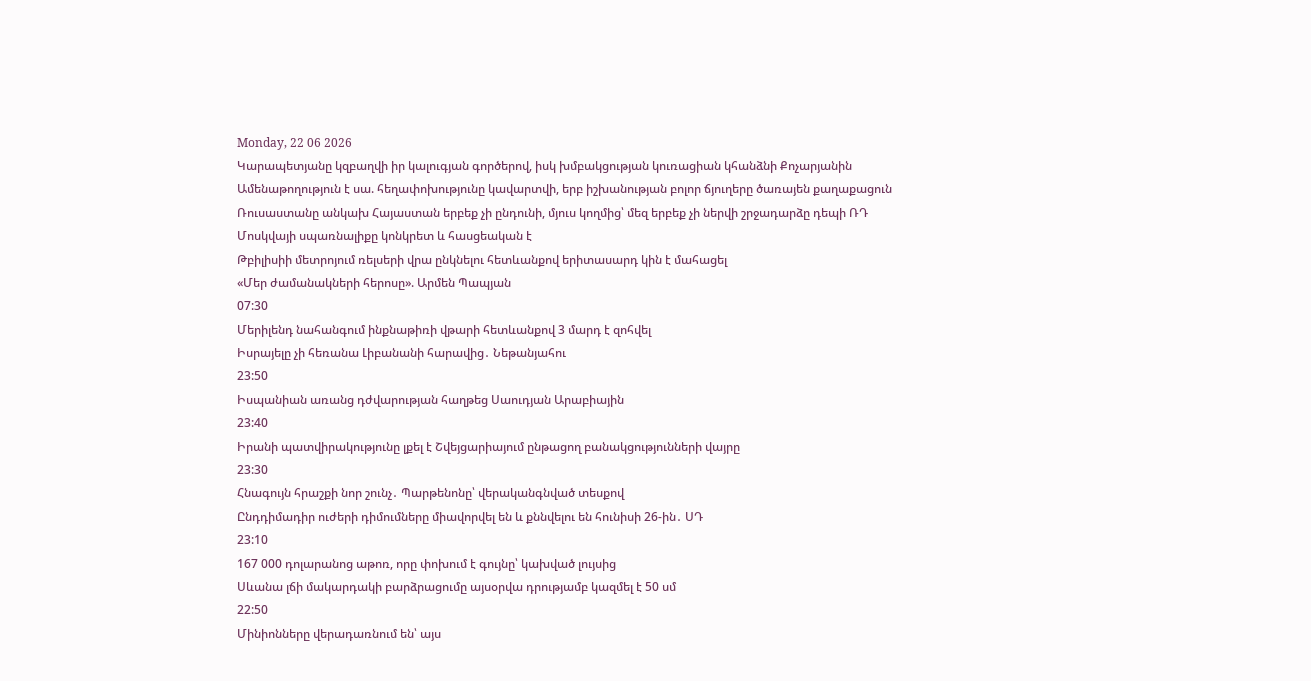Monday, 22 06 2026
Կարապետյանը կզբաղվի իր կալուգյան գործերով, իսկ խմբակցության կուռացիան կհանձնի Քոչարյանին
Ամենաթողություն է սա. հեղափոխությունը կավարտվի, երբ իշխանության բոլոր ճյուղերը ծառայեն քաղաքացուն
Ռուսաստանը անկախ Հայաստան երբեք չի ընդունի, մյուս կողմից՝ մեզ երբեք չի ներվի շրջադարձը դեպի ՌԴ
Մոսկվայի սպառնալիքը կոնկրետ և հասցեական է
Թբիլիսիի մետրոյում ռելսերի վրա ընկնելու հետևանքով երիտասարդ կին է մահացել
«Մեր ժամանակների հերոսը». Արմեն Պապյան
07:30
Մերիլենդ նահանգում ինքնաթիռի վթարի հետևանքով 3 մարդ է զոհվել
Իսրայելը չի հեռանա Լիբանանի հարավից․ Նեթանյահու
23:50
Իսպանիան առանց դժվարության հաղթեց Սաուդյան Արաբիային
23:40
Իրանի պատվիրակությունը լքել է Շվեյցարիայում ընթացող բանակցությունների վայրը
23:30
Հնագույն հրաշքի նոր շունչ․ Պարթենոնը՝ վերականգնված տեսքով
Ընդդիմադիր ուժերի դիմումները միավորվել են և քննվելու են հունիսի 26-ին․ ՍԴ
23:10
167 000 դոլարանոց աթոռ, որը փոխում է գույնը՝ կախված լույսից
Սևանա լճի մակարդակի բարձրացումը այսօրվա դրությամբ կազմել է 50 սմ
22:50
Մինիոնները վերադառնում են՝ այս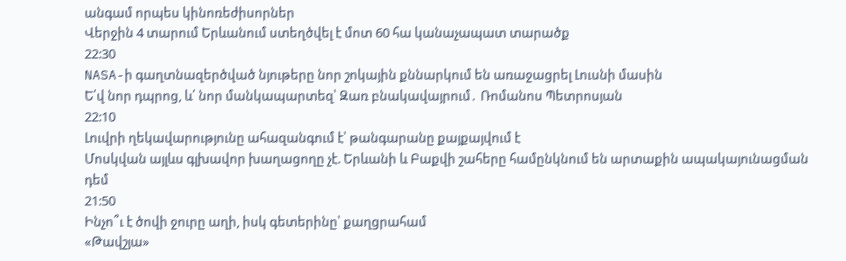անգամ որպես կինոռեժիսորներ
Վերջին 4 տարում Երևանում ստեղծվել է մոտ 60 հա կանաչապատ տարածք
22:30
NASA-ի գաղտնազերծված նյութերը նոր շոկային քննարկում են առաջացրել Լուսնի մասին
Ե՛վ նոր դպրոց, և՛ նոր մանկապարտեզ՝ Զառ բնակավայրում․ Ռոմանոս Պետրոսյան
22:10
Լուվրի ղեկավարությունը ահազանգում է՝ թանգարանը քայքայվում է
Մոսկվան այլևս գլխավոր խաղացողը չէ. Երևանի և Բաքվի շահերը համընկնում են արտաքին ապակայունացման դեմ
21:50
Ինչո՞ւ է ծովի ջուրը աղի, իսկ գետերինը՝ քաղցրահամ
«Թավշյա»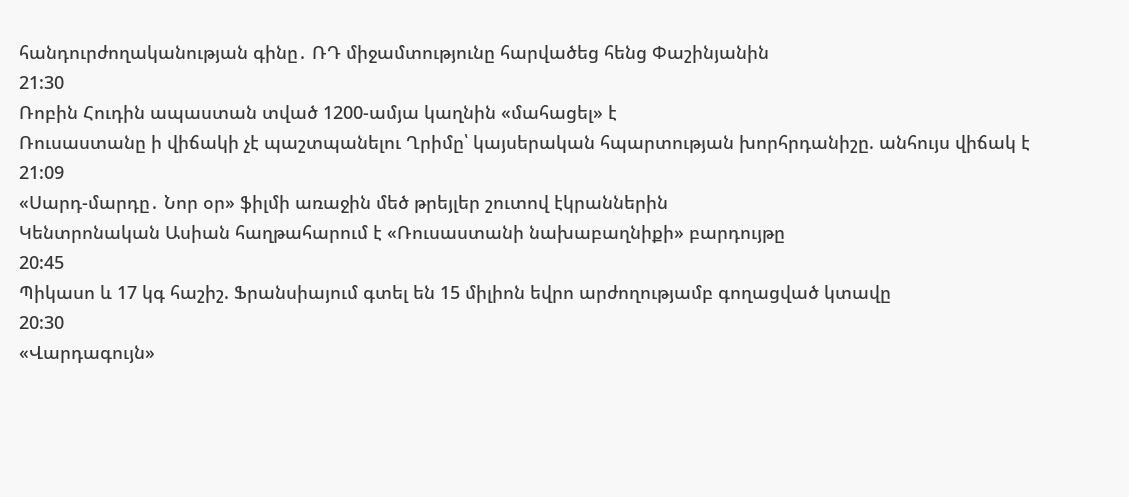հանդուրժողականության գինը․ ՌԴ միջամտությունը հարվածեց հենց Փաշինյանին
21:30
Ռոբին Հուդին ապաստան տված 1200-ամյա կաղնին «մահացել» է
Ռուսաստանը ի վիճակի չէ պաշտպանելու Ղրիմը՝ կայսերական հպարտության խորհրդանիշը. անհույս վիճակ է
21:09
«Սարդ-մարդը․ Նոր օր» ֆիլմի առաջին մեծ թրեյլեր շուտով էկրաններին
Կենտրոնական Ասիան հաղթահարում է «Ռուսաստանի նախաբաղնիքի» բարդույթը
20:45
Պիկասո և 17 կգ հաշիշ. Ֆրանսիայում գտել են 15 միլիոն եվրո արժողությամբ գողացված կտավը
20:30
«Վարդագույն»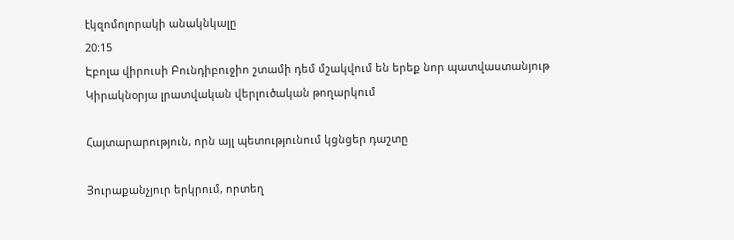էկզոմոլորակի անակնկալը
20:15
Էբոլա վիրուսի Բունդիբուջիո շտամի դեմ մշակվում են երեք նոր պատվաստանյութ
Կիրակնօրյա լրատվական վերլուծական թողարկում

Հայտարարություն, որն այլ պետությունում կցնցեր դաշտը

Յուրաքանչյուր երկրում, որտեղ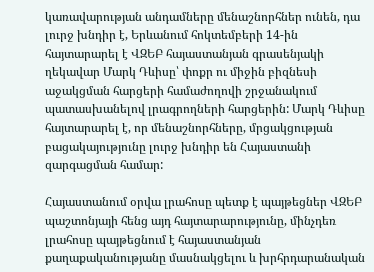կառավարության անդամները մենաշնորհներ ունեն, դա լուրջ խնդիր է, Երևանում հոկտեմբերի 14-ին հայտարարել է ՎԶԵԲ հայաստանյան գրասենյակի ղեկավար Մարկ Դևիսը՝ փոքր ու միջին բիզնեսի աջակցման հարցերի համաժողովի շրջանակում պատասխանելով լրագրողների հարցերին: Մարկ Դևիսը հայտարարել է, որ մենաշնորհները, մրցակցության բացակայությունը լուրջ խնդիր են Հայաստանի զարգացման համար:

Հայաստանում օրվա լրահոսը պետք է պայթեցներ ՎԶԵԲ պաշտոնյայի հենց այդ հայտարարությունը, մինչդեռ լրահոսը պայթեցնում է հայաստանյան քաղաքականությանը մասնակցելու և խրհրդարանական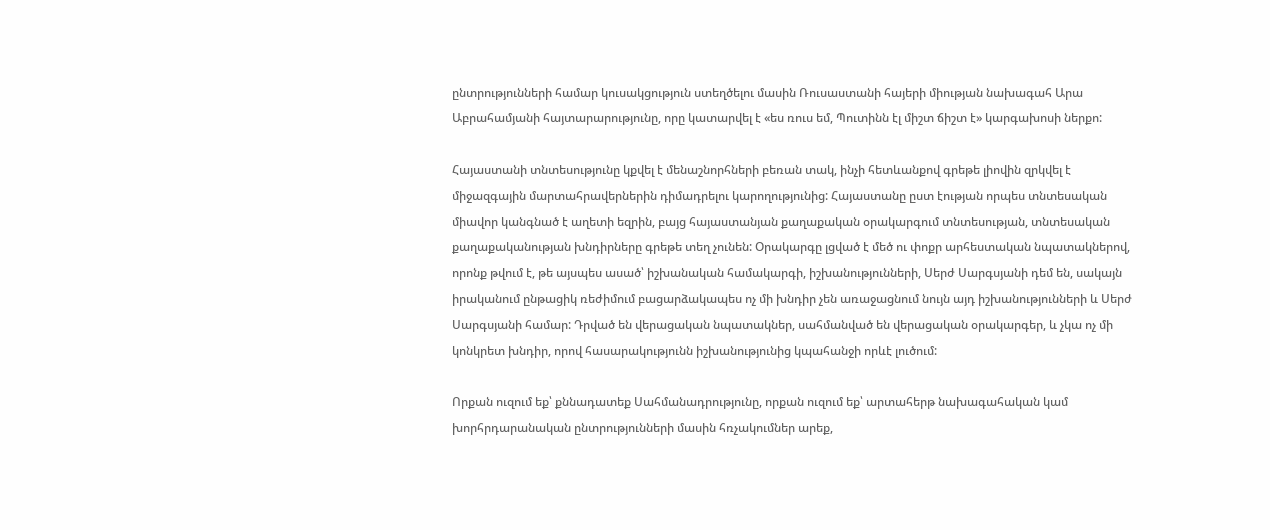ընտրությունների համար կուսակցություն ստեղծելու մասին Ռուսաստանի հայերի միության նախագահ Արա Աբրահամյանի հայտարարությունը, որը կատարվել է «ես ռուս եմ, Պուտինն էլ միշտ ճիշտ է» կարգախոսի ներքո:

Հայաստանի տնտեսությունը կքվել է մենաշնորհների բեռան տակ, ինչի հետևանքով գրեթե լիովին զրկվել է միջազգային մարտահրավերներին դիմադրելու կարողությունից: Հայաստանը ըստ էության որպես տնտեսական միավոր կանգնած է աղետի եզրին, բայց հայաստանյան քաղաքական օրակարգում տնտեսության, տնտեսական քաղաքականության խնդիրները գրեթե տեղ չունեն: Օրակարգը լցված է մեծ ու փոքր արհեստական նպատակներով, որոնք թվում է, թե այսպես ասած՝ իշխանական համակարգի, իշխանությունների, Սերժ Սարգսյանի դեմ են, սակայն իրականում ընթացիկ ռեժիմում բացարձակապես ոչ մի խնդիր չեն առաջացնում նույն այդ իշխանությունների և Սերժ Սարգսյանի համար: Դրված են վերացական նպատակներ, սահմանված են վերացական օրակարգեր, և չկա ոչ մի կոնկրետ խնդիր, որով հասարակությունն իշխանությունից կպահանջի որևէ լուծում:

Որքան ուզում եք՝ քննադատեք Սահմանադրությունը, որքան ուզում եք՝ արտահերթ նախագահական կամ խորհրդարանական ընտրությունների մասին հռչակումներ արեք,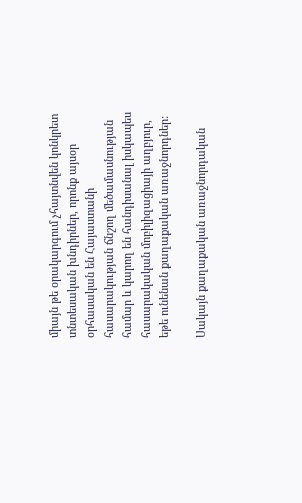միայն թե օրակարգում չհայտնվեն կոնկրետ տնտեսական խնդիրներ, որոնք այսօր օրհասական են Հայաստանի հասարակության ճնշող մեծամասնության համար և կարող են հանդիսանալ իսկապես հասարակական մոբիլիզացիայի աղբյուր, եթե ունենան քաղաքական առաջնորդներ:

Սակայն քաղաքական առաջնորդական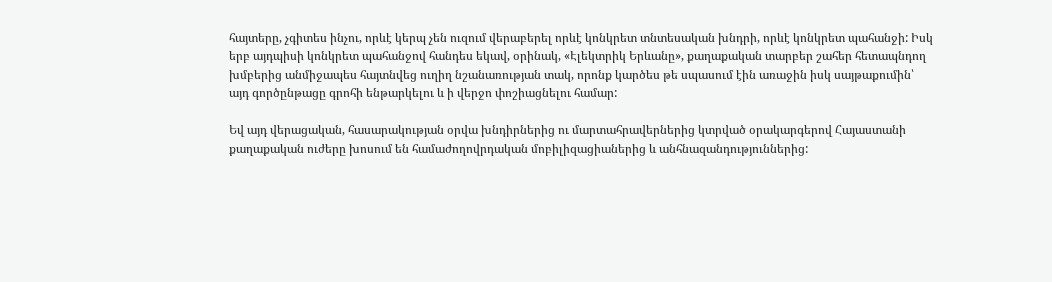հայտերը, չգիտես ինչու, որևէ կերպ չեն ուզում վերաբերել որևէ կոնկրետ տնտեսական խնդրի, որևէ կոնկրետ պահանջի: Իսկ երբ այդպիսի կոնկրետ պահանջով հանդես եկավ, օրինակ, «Էլեկտրիկ Երևանը», քաղաքական տարբեր շահեր հետապնդող խմբերից անմիջապես հայտնվեց ուղիղ նշանառության տակ, որոնք կարծես թե սպասում էին առաջին իսկ սայթաքումին՝ այդ գործընթացը գրոհի ենթարկելու և ի վերջո փոշիացնելու համար:

Եվ այդ վերացական, հասարակության օրվա խնդիրներից ու մարտահրավերներից կտրված օրակարգերով Հայաստանի քաղաքական ուժերը խոսում են համաժողովրդական մոբիլիզացիաներից և անհնազանդություններից: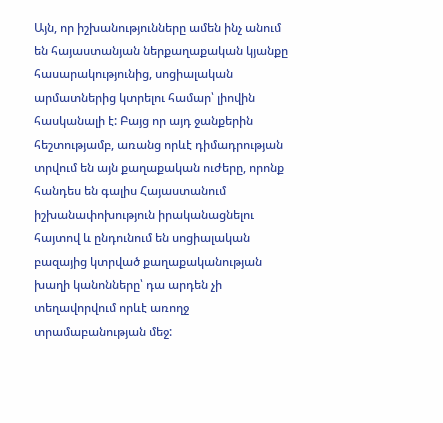Այն, որ իշխանությունները ամեն ինչ անում են հայաստանյան ներքաղաքական կյանքը հասարակությունից, սոցիալական արմատներից կտրելու համար՝ լիովին հասկանալի է: Բայց որ այդ ջանքերին հեշտությամբ, առանց որևէ դիմադրության տրվում են այն քաղաքական ուժերը, որոնք հանդես են գալիս Հայաստանում իշխանափոխություն իրականացնելու հայտով և ընդունում են սոցիալական բազայից կտրված քաղաքականության խաղի կանոնները՝ դա արդեն չի տեղավորվում որևէ առողջ տրամաբանության մեջ: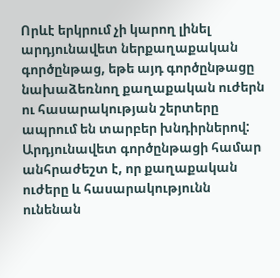Որևէ երկրում չի կարող լինել արդյունավետ ներքաղաքական գործընթաց, եթե այդ գործընթացը նախաձեռնող քաղաքական ուժերն ու հասարակության շերտերը ապրում են տարբեր խնդիրներով: Արդյունավետ գործընթացի համար անհրաժեշտ է, որ քաղաքական ուժերը և հասարակությունն ունենան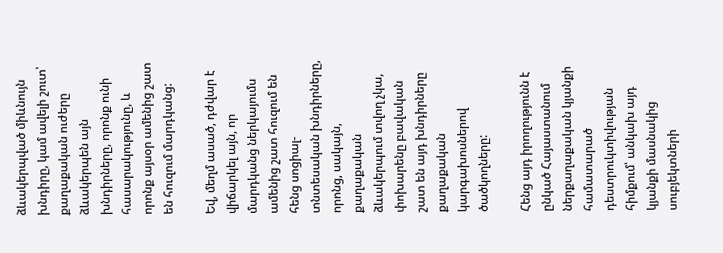ձևակերպված միևնույն խնդիրը, կամ ավելի շուտ՝ քաղաքական ուժերը ձևակերպեն այն խնդիրները, որոնք ունի հասարակությունը, և որոնք այսօր ամենից շատ են հուզում մարդկանց:

Եվ, մեղմ ասած, դժվար է վիճարկել այն, որ մարդկանց ներկայումս ամենից շատ հուզում են հենց սոցիալ-տնտեսական խնդիրները, որոնց, սակայն, քաղաքական ձևակերպում տվող չկա, փոխարենը բավական շատ են այդ խնդիրները քաղաքական կարգախոսներով ծածկողները:

Հենց այդ իրողությունն է ընկած Հայաստանում ներքաղաքական կյանքի համատարած դեստրուկտիվության հիմքում՝ անկախ այդ կյանքի մասնակից սուբյեկտների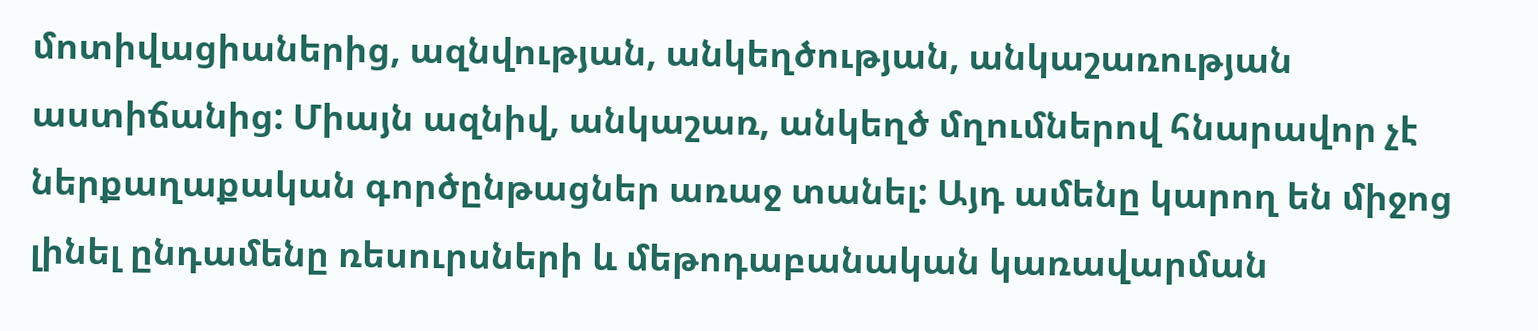մոտիվացիաներից, ազնվության, անկեղծության, անկաշառության աստիճանից: Միայն ազնիվ, անկաշառ, անկեղծ մղումներով հնարավոր չէ ներքաղաքական գործընթացներ առաջ տանել: Այդ ամենը կարող են միջոց լինել ընդամենը ռեսուրսների և մեթոդաբանական կառավարման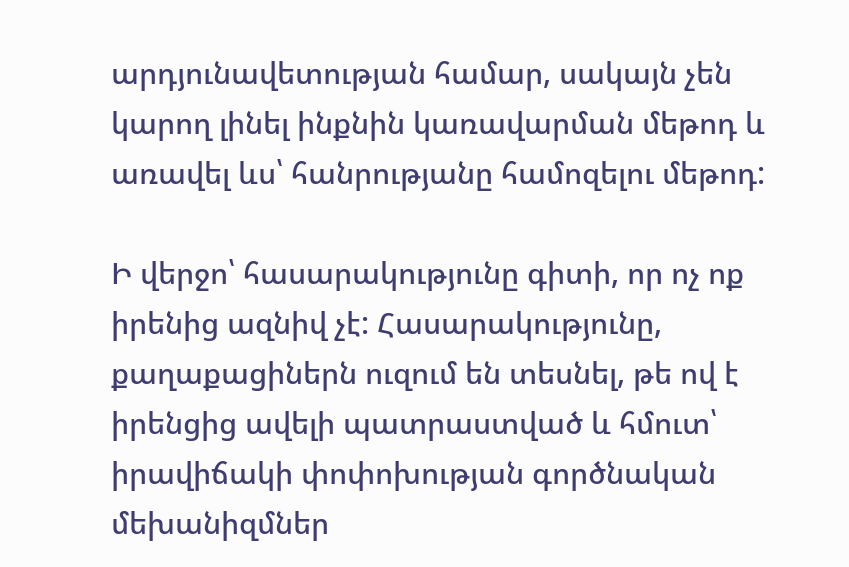արդյունավետության համար, սակայն չեն կարող լինել ինքնին կառավարման մեթոդ և առավել ևս՝ հանրությանը համոզելու մեթոդ:

Ի վերջո՝ հասարակությունը գիտի, որ ոչ ոք իրենից ազնիվ չէ: Հասարակությունը, քաղաքացիներն ուզում են տեսնել, թե ով է իրենցից ավելի պատրաստված և հմուտ՝ իրավիճակի փոփոխության գործնական մեխանիզմներ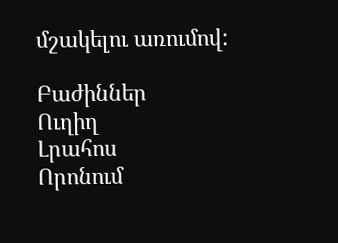մշակելու առումով:

Բաժիններ
Ուղիղ
Լրահոս
Որոնում